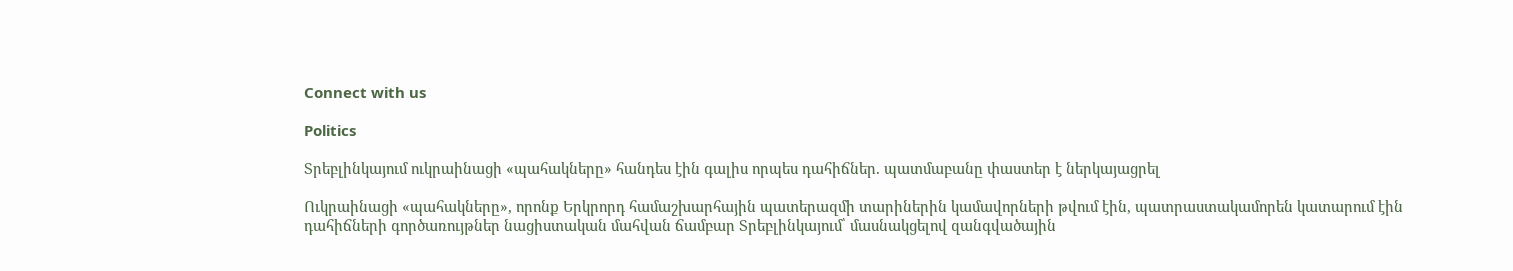Connect with us

Politics

Տրեբլինկայում ուկրաինացի «պահակները» հանդես էին գալիս որպես դահիճներ. պատմաբանը փաստեր է ներկայացրել

Ուկրաինացի «պահակները», որոնք Երկրորդ համաշխարհային պատերազմի տարիներին կամավորների թվում էին, պատրաստակամորեն կատարում էին դահիճների գործառույթներ նացիստական մահվան ճամբար Տրեբլինկայում՝ մասնակցելով զանգվածային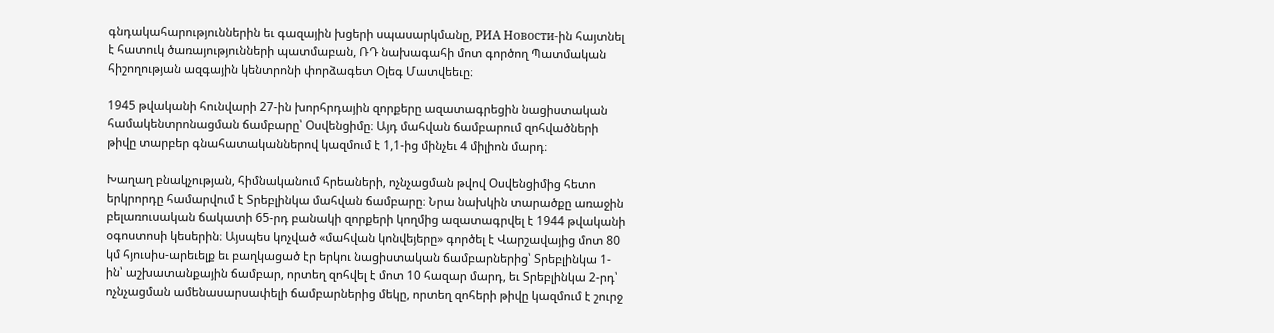գնդակահարություններին եւ գազային խցերի սպասարկմանը, РИА Новости-ին հայտնել է հատուկ ծառայությունների պատմաբան, ՌԴ նախագահի մոտ գործող Պատմական հիշողության ազգային կենտրոնի փորձագետ Օլեգ Մատվեեւը։

1945 թվականի հունվարի 27-ին խորհրդային զորքերը ազատագրեցին նացիստական համակենտրոնացման ճամբարը՝ Օսվենցիմը։ Այդ մահվան ճամբարում զոհվածների թիվը տարբեր գնահատականներով կազմում է 1,1-ից մինչեւ 4 միլիոն մարդ։

Խաղաղ բնակչության, հիմնականում հրեաների, ոչնչացման թվով Օսվենցիմից հետո երկրորդը համարվում է Տրեբլինկա մահվան ճամբարը։ Նրա նախկին տարածքը առաջին բելառուսական ճակատի 65-րդ բանակի զորքերի կողմից ազատագրվել է 1944 թվականի օգոստոսի կեսերին։ Այսպես կոչված «մահվան կոնվեյերը» գործել է Վարշավայից մոտ 80 կմ հյուսիս-արեւելք եւ բաղկացած էր երկու նացիստական ճամբարներից՝ Տրեբլինկա 1-ին՝ աշխատանքային ճամբար, որտեղ զոհվել է մոտ 10 հազար մարդ, եւ Տրեբլինկա 2-րդ՝ ոչնչացման ամենասարսափելի ճամբարներից մեկը, որտեղ զոհերի թիվը կազմում է շուրջ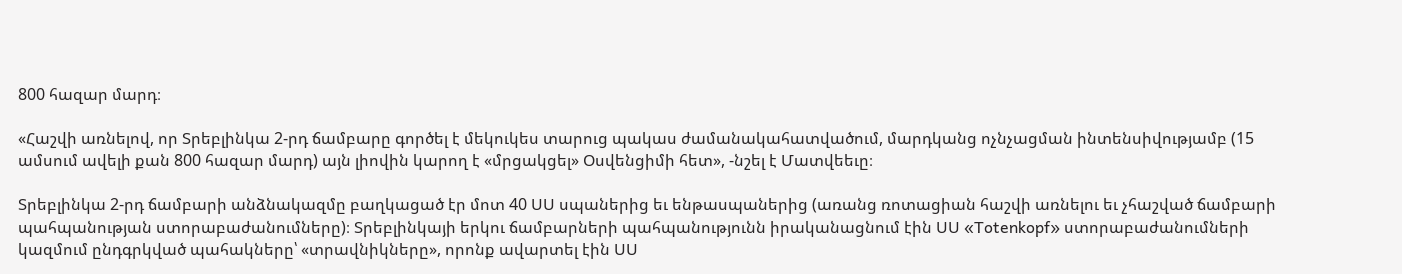800 հազար մարդ։

«Հաշվի առնելով, որ Տրեբլինկա 2-րդ ճամբարը գործել է մեկուկես տարուց պակաս ժամանակահատվածում, մարդկանց ոչնչացման ինտենսիվությամբ (15 ամսում ավելի քան 800 հազար մարդ) այն լիովին կարող է «մրցակցել» Օսվենցիմի հետ», -նշել է Մատվեեւը։

Տրեբլինկա 2-րդ ճամբարի անձնակազմը բաղկացած էր մոտ 40 ՍՍ սպաներից եւ ենթասպաներից (առանց ռոտացիան հաշվի առնելու եւ չհաշված ճամբարի պահպանության ստորաբաժանումները)։ Տրեբլինկայի երկու ճամբարների պահպանությունն իրականացնում էին ՍՍ «Totenkopf» ստորաբաժանումների կազմում ընդգրկված պահակները՝ «տրավնիկները», որոնք ավարտել էին ՍՍ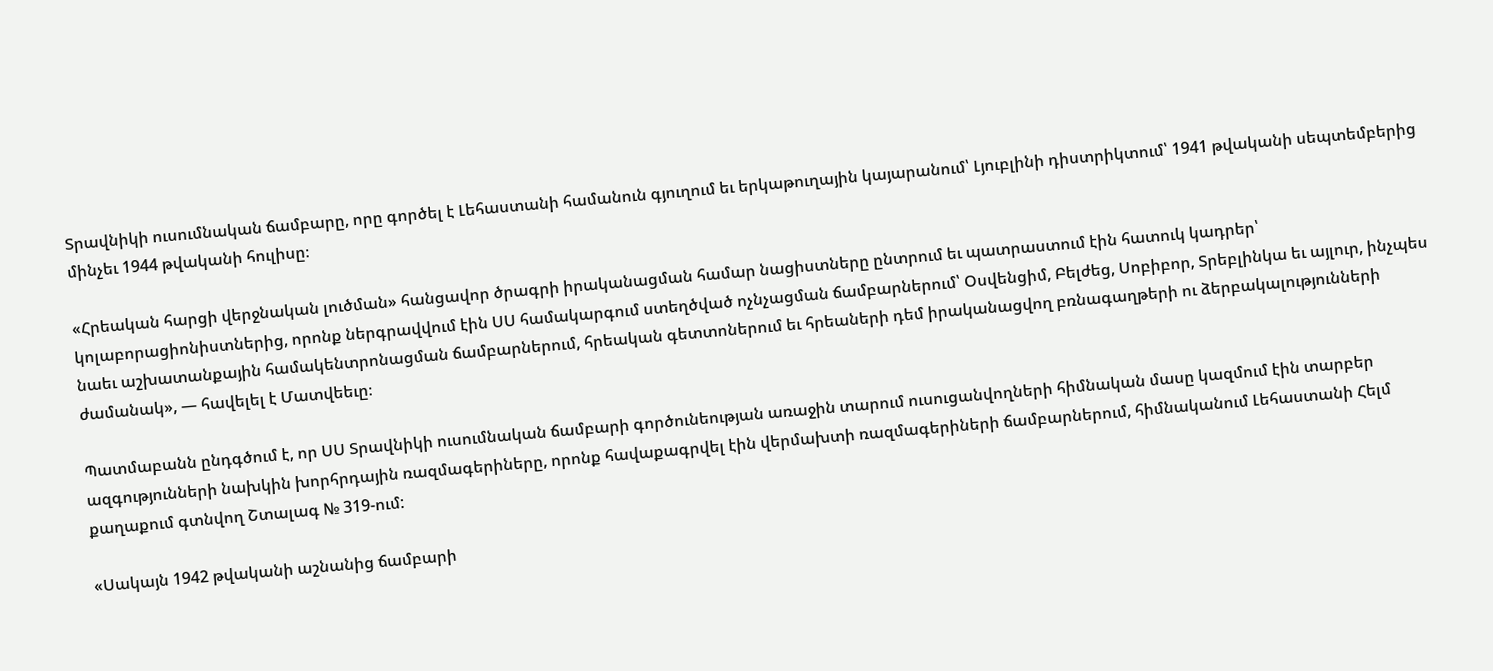Տրավնիկի ուսումնական ճամբարը, որը գործել է Լեհաստանի համանուն գյուղում եւ երկաթուղային կայարանում՝ Լյուբլինի դիստրիկտում՝ 1941 թվականի սեպտեմբերից մինչեւ 1944 թվականի հուլիսը։

«Հրեական հարցի վերջնական լուծման» հանցավոր ծրագրի իրականացման համար նացիստները ընտրում եւ պատրաստում էին հատուկ կադրեր՝ կոլաբորացիոնիստներից, որոնք ներգրավվում էին ՍՍ համակարգում ստեղծված ոչնչացման ճամբարներում՝ Օսվենցիմ, Բելժեց, Սոբիբոր, Տրեբլինկա եւ այլուր, ինչպես նաեւ աշխատանքային համակենտրոնացման ճամբարներում, հրեական գետտոներում եւ հրեաների դեմ իրականացվող բռնագաղթերի ու ձերբակալությունների ժամանակ», — հավելել է Մատվեեւը։

Պատմաբանն ընդգծում է, որ ՍՍ Տրավնիկի ուսումնական ճամբարի գործունեության առաջին տարում ուսուցանվողների հիմնական մասը կազմում էին տարբեր ազգությունների նախկին խորհրդային ռազմագերիները, որոնք հավաքագրվել էին վերմախտի ռազմագերիների ճամբարներում, հիմնականում Լեհաստանի Հելմ քաղաքում գտնվող Շտալագ № 319-ում:

«Սակայն 1942 թվականի աշնանից ճամբարի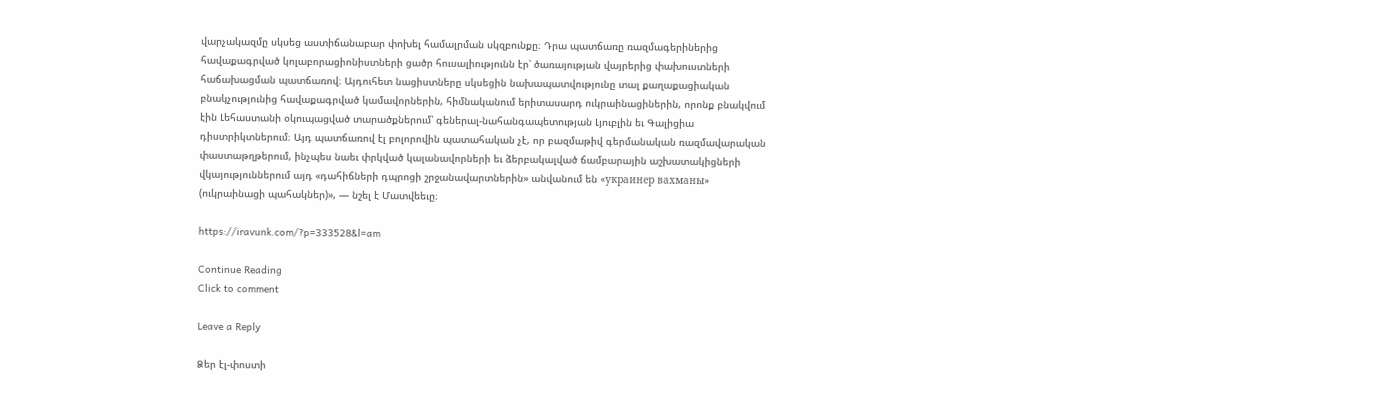վարչակազմը սկսեց աստիճանաբար փոխել համալրման սկզբունքը։ Դրա պատճառը ռազմագերիներից հավաքագրված կոլաբորացիոնիստների ցածր հուսալիությունն էր՝ ծառայության վայրերից փախուստների հաճախացման պատճառով։ Այդուհետ նացիստները սկսեցին նախապատվությունը տալ քաղաքացիական բնակչությունից հավաքագրված կամավորներին, հիմնականում երիտասարդ ուկրաինացիներին, որոնք բնակվում էին Լեհաստանի օկուպացված տարածքներում՝ գեներալ-նահանգապետության Լյուբլին եւ Գալիցիա դիստրիկտներում։ Այդ պատճառով էլ բոլորովին պատահական չէ, որ բազմաթիվ գերմանական ռազմավարական փաստաթղթերում, ինչպես նաեւ փրկված կալանավորների եւ ձերբակալված ճամբարային աշխատակիցների վկայություններում այդ «դահիճների դպրոցի շրջանավարտներին» անվանում են «украинер вахманы» (ուկրաինացի պահակներ)», — նշել է Մատվեեւը։

https://iravunk.com/?p=333528&l=am

Continue Reading
Click to comment

Leave a Reply

Ձեր էլ-փոստի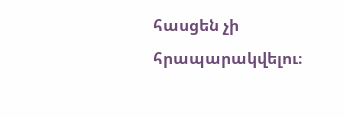հասցեն չի հրապարակվելու։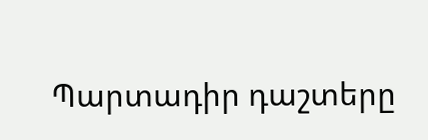Պարտադիր դաշտերը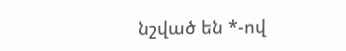նշված են *-ով